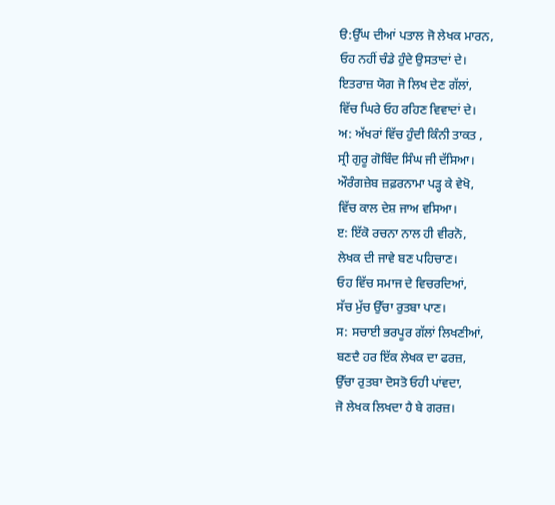ੳ:ਉੱਘ ਦੀਆਂ ਪਤਾਲ ਜੋ ਲੇਖਕ ਮਾਰਨ,
ਓਹ ਨਹੀਂ ਚੰਡੇ ਹੁੰਦੇ ਉਸਤਾਦਾਂ ਦੇ।
ਇਤਰਾਜ਼ ਯੋਗ ਜੋ ਲਿਖ ਦੇਣ ਗੱਲਾਂ,
ਵਿੱਚ ਘਿਰੇ ਓਹ ਰਹਿਣ ਵਿਵਾਦਾਂ ਦੇ।
ਅ: ਅੱਖਰਾਂ ਵਿੱਚ ਹੁੰਦੀ ਕਿੰਨੀ ਤਾਕਤ ,
ਸ੍ਰੀ ਗੁਰੂ ਗੋਬਿੰਦ ਸਿੰਘ ਜੀ ਦੱਸਿਆ।
ਔਰੰਗਜ਼ੇਬ ਜ਼ਫ਼ਰਨਾਮਾ ਪੜ੍ਹ ਕੇ ਵੇਖੋ,
ਵਿੱਚ ਕਾਲ ਦੇਸ਼ ਜਾਅ ਵਸਿਆ।
ੲ: ਇੱਕੋ ਰਚਨਾ ਨਾਲ ਹੀ ਵੀਰਨੋ,
ਲੇਖਕ ਦੀ ਜਾਵੇ ਬਣ ਪਹਿਚਾਣ।
ਓਹ ਵਿੱਚ ਸਮਾਜ ਦੇ ਵਿਚਰਦਿਆਂ,
ਸੱਚ ਮੁੱਚ ਉੱਚਾ ਰੁਤਬਾ ਪਾਣ।
ਸ: ਸਚਾਈ ਭਰਪੂਰ ਗੱਲਾਂ ਲਿਖਣੀਆਂ,
ਬਣਦੈ ਹਰ ਇੱਕ ਲੇਖਕ ਦਾ ਫਰਜ਼,
ਉੱਚਾ ਰੁਤਬਾ ਦੋਸਤੋ ਓਹੀ ਪਾਂਵਦਾ,
ਜੋ ਲੇਖਕ ਲਿਖਦਾ ਹੈ ਬੇ ਗਰਜ਼।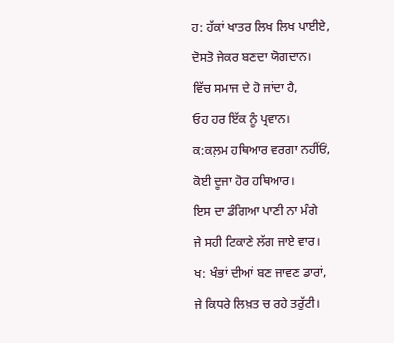ਹ: ਹੱਕਾਂ ਖਾਤਰ ਲਿਖ ਲਿਖ ਪਾਈਏ,
ਦੋਸਤੋ ਜੇਕਰ ਬਣਦਾ ਯੋਗਦਾਨ।
ਵਿੱਚ ਸਮਾਜ ਦੇ ਹੋ ਜਾਂਦਾ ਹੈ,
ਓਹ ਹਰ ਇੱਕ ਨੂੰ ਪ੍ਰਵਾਨ।
ਕ:ਕਲ਼ਮ ਹਥਿਆਰ ਵਰਗਾ ਨਹੀਂਓਂ,
ਕੋਈ ਦੂਜਾ ਹੋਰ ਹਥਿਆਰ।
ਇਸ ਦਾ ਡੰਗਿਆ ਪਾਣੀ ਨਾ ਮੰਗੇ
ਜੇ ਸਹੀ ਟਿਕਾਣੇ ਲੱਗ ਜਾਏ ਵਾਰ।
ਖ: ਖੰਭਾਂ ਦੀਆਂ ਬਣ ਜਾਵਣ ਡਾਰਾਂ,
ਜੇ ਕਿਧਰੇ ਲਿਖ਼ਤ ਚ ਰਹੇ ਤਰੁੱਟੀ।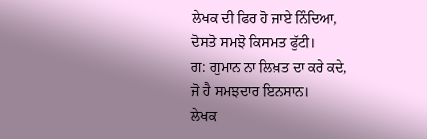ਲੇਖਕ ਦੀ ਫਿਰ ਹੋ ਜਾਏ ਨਿੰਦਿਆ,
ਦੋਸਤੋ ਸਮਝੋ ਕਿਸਮਤ ਫੁੱਟੀ।
ਗ: ਗੁਮਾਨ ਨਾ ਲਿਖ਼ਤ ਦਾ ਕਰੇ ਕਦੇ,
ਜੋ ਹੈ ਸਮਝਦਾਰ ਇਨਸਾਨ।
ਲੇਖਕ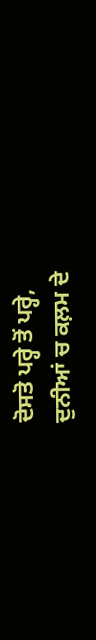ਦੋਸਤੋ ਪਰ੍ਹੇ ਤੋਂ ਪਰ੍ਹੇ,
ਦੁਨੀਆਂ ਚ ਕਲ਼ਮ ਦੇ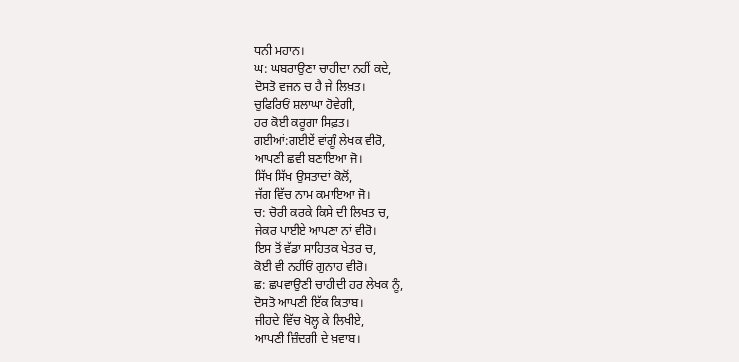ਧਨੀ ਮਹਾਨ।
ਘ: ਘਬਰਾਉਣਾ ਚਾਹੀਦਾ ਨਹੀਂ ਕਦੇ,
ਦੋਸਤੋ ਵਜਨ ਚ ਹੈ ਜੇ ਲਿਖ਼ਤ।
ਚੁਫਿਰਿਓਂ ਸ਼ਲਾਘਾ ਹੋਵੇਗੀ,
ਹਰ ਕੋਈ ਕਰੂਗਾ ਸਿਫ਼ਤ।
ਗਈਆਂ:ਗਈਏਂ ਵਾਂਗੂੰ ਲੇਖਕ ਵੀਰੋ,
ਆਪਣੀ ਛਵੀ ਬਣਾਇਆ ਜੋ।
ਸਿੱਖ ਸਿੱਖ ਉਸਤਾਦਾਂ ਕੋਲੋਂ,
ਜੱਗ ਵਿੱਚ ਨਾਮ ਕਮਾਇਆ ਜੋ।
ਚ: ਚੋਰੀ ਕਰਕੇ ਕਿਸੇ ਦੀ ਲਿਖਤ ਚ,
ਜੇਕਰ ਪਾਈਏ ਆਪਣਾ ਨਾਂ ਵੀਰੋ।
ਇਸ ਤੋਂ ਵੱਡਾ ਸਾਹਿਤਕ ਖੇਤਰ ਚ,
ਕੋਈ ਵੀ ਨਹੀਂਓਂ ਗੁਨਾਹ ਵੀਰੋ।
ਛ: ਛਪਵਾਉਣੀ ਚਾਹੀਦੀ ਹਰ ਲੇਖਕ ਨੂੰ,
ਦੋਸਤੋ ਆਪਣੀ ਇੱਕ ਕਿਤਾਬ।
ਜੀਹਦੇ ਵਿੱਚ ਖੋਲ੍ਹ ਕੇ ਲਿਖੀਏ,
ਆਪਣੀ ਜ਼ਿੰਦਗੀ ਦੇ ਖ਼ਵਾਬ।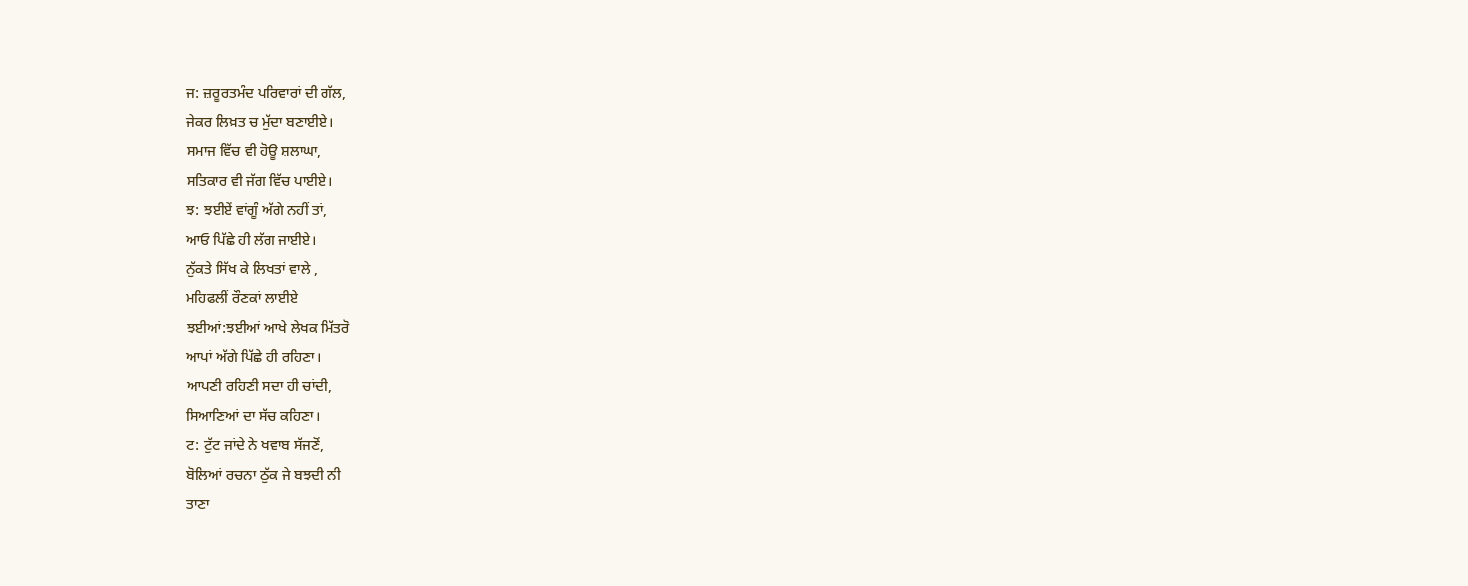ਜ: ਜ਼ਰੂਰਤਮੰਦ ਪਰਿਵਾਰਾਂ ਦੀ ਗੱਲ,
ਜੇਕਰ ਲਿਖ਼ਤ ਚ ਮੁੱਦਾ ਬਣਾਈਏ।
ਸਮਾਜ ਵਿੱਚ ਵੀ ਹੋਊ ਸ਼ਲਾਘਾ,
ਸਤਿਕਾਰ ਵੀ ਜੱਗ ਵਿੱਚ ਪਾਈਏ।
ਝ: ਝਈਏਂ ਵਾਂਗੂੰ ਅੱਗੇ ਨਹੀਂ ਤਾਂ,
ਆਓ ਪਿੱਛੇ ਹੀ ਲੱਗ ਜਾਈਏ।
ਨੁੱਕਤੇ ਸਿੱਖ ਕੇ ਲਿਖਤਾਂ ਵਾਲੇ ,
ਮਹਿਫਲੀਂ ਰੌਣਕਾਂ ਲਾਈਏ
ਝਈਆਂ:ਝਈਆਂ ਆਖੇ ਲੇਖਕ ਮਿੱਤਰੋ
ਆਪਾਂ ਅੱਗੇ ਪਿੱਛੇ ਹੀ ਰਹਿਣਾ।
ਆਪਣੀ ਰਹਿਣੀ ਸਦਾ ਹੀ ਚਾਂਦੀ,
ਸਿਆਣਿਆਂ ਦਾ ਸੱਚ ਕਹਿਣਾ।
ਟ: ਟੁੱਟ ਜਾਂਦੇ ਨੇ ਖਵਾਬ ਸੱਜਣੋਂ,
ਬੋਲਿਆਂ ਰਚਨਾ ਠੁੱਕ ਜੇ ਬਝਦੀ ਨੀ
ਤਾਣਾ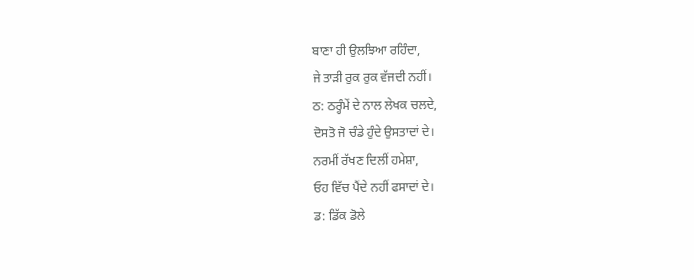ਬਾਣਾ ਹੀ ਉਲਝਿਆ ਰਹਿੰਦਾ,
ਜੇ ਤਾੜੀ ਰੁਕ ਰੁਕ ਵੱਜਦੀ ਨਹੀਂ।
ਠ: ਠਰ੍ਹੰਮੇਂ ਦੇ ਨਾਲ ਲੇਖਕ ਚਲਦੇ,
ਦੋਸਤੋ ਜੋ ਚੰਡੇ ਹੁੰਦੇ ਉਸਤਾਦਾਂ ਦੇ।
ਨਰਮੀਂ ਰੱਖਣ ਦਿਲੀਂ ਹਮੇਸ਼ਾ,
ਓਹ ਵਿੱਚ ਪੈਂਦੇ ਨਹੀਂ ਫਸਾਦਾਂ ਦੇ।
ਡ: ਡਿੱਕ ਡੋਲੇ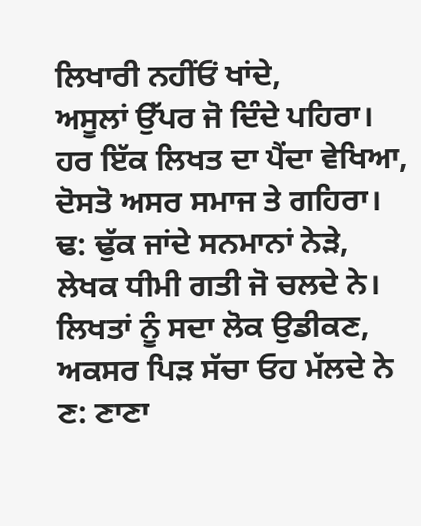ਲਿਖਾਰੀ ਨਹੀਂਓਂ ਖਾਂਦੇ,
ਅਸੂਲਾਂ ਉੱਪਰ ਜੋ ਦਿੰਦੇ ਪਹਿਰਾ।
ਹਰ ਇੱਕ ਲਿਖਤ ਦਾ ਪੈਂਦਾ ਵੇਖਿਆ,
ਦੋਸਤੋ ਅਸਰ ਸਮਾਜ ਤੇ ਗਹਿਰਾ।
ਢ: ਢੁੱਕ ਜਾਂਦੇ ਸਨਮਾਨਾਂ ਨੇੜੇ,
ਲੇਖਕ ਧੀਮੀ ਗਤੀ ਜੋ ਚਲਦੇ ਨੇ।
ਲਿਖਤਾਂ ਨੂੰ ਸਦਾ ਲੋਕ ਉਡੀਕਣ,
ਅਕਸਰ ਪਿੜ ਸੱਚਾ ਓਹ ਮੱਲਦੇ ਨੇ
ਣ: ਣਾਣਾ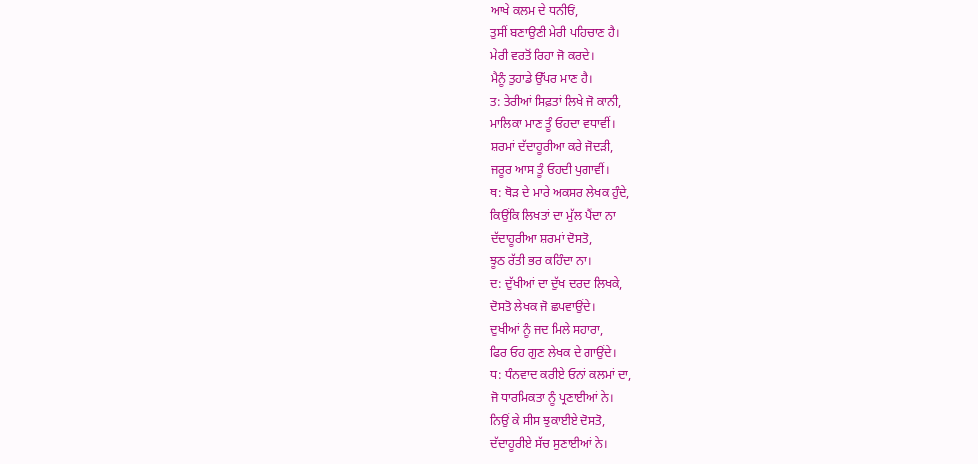ਆਖੇ ਕਲਮ ਦੇ ਧਨੀਓਂ,
ਤੁਸੀਂ ਬਣਾਉਣੀ ਮੇਰੀ ਪਹਿਚਾਣ ਹੈ।
ਮੇਰੀ ਵਰਤੋਂ ਰਿਹਾ ਜੋ ਕਰਦੇ।
ਮੈਨੂੰ ਤੁਹਾਡੇ ਉੱਪਰ ਮਾਣ ਹੈ।
ਤ: ਤੇਰੀਆਂ ਸਿਫ਼ਤਾਂ ਲਿਖੇ ਜੋ ਕਾਨੀ,
ਮਾਲਿਕਾ ਮਾਣ ਤੂੰ ਓਹਦਾ ਵਧਾਵੀਂ।
ਸ਼ਰਮਾਂ ਦੱਦਾਹੂਰੀਆ ਕਰੇ ਜੋਦੜੀ,
ਜਰੂਰ ਆਸ ਤੂੰ ਓਹਦੀ ਪੁਗਾਵੀਂ।
ਥ: ਥੋੜ ਦੇ ਮਾਰੇ ਅਕਸਰ ਲੇਖਕ ਹੁੰਦੇ,
ਕਿਉਂਕਿ ਲਿਖਤਾਂ ਦਾ ਮੁੱਲ ਪੈਂਦਾ ਨਾ
ਦੱਦਾਹੂਰੀਆ ਸ਼ਰਮਾਂ ਦੋਸਤੋ,
ਝੂਠ ਰੱਤੀ ਭਰ ਕਹਿੰਦਾ ਨਾ।
ਦ: ਦੁੱਖੀਆਂ ਦਾ ਦੁੱਖ ਦਰਦ ਲਿਖਕੇ,
ਦੋਸਤੋ ਲੇਖਕ ਜੋ ਛਪਵਾਉਂਦੇ।
ਦੁਖੀਆਂ ਨੂੰ ਜਦ ਮਿਲੇ ਸਹਾਰਾ,
ਫਿਰ ਓਹ ਗੁਣ ਲੇਖਕ ਦੇ ਗਾਉਂਦੇ।
ਧ: ਧੰਨਵਾਦ ਕਰੀਏ ਓਨਾਂ ਕਲਮਾਂ ਦਾ,
ਜੋ ਧਾਰਮਿਕਤਾ ਨੂੰ ਪ੍ਰਣਾਈਆਂ ਨੇ।
ਨਿਉਂ ਕੇ ਸੀਸ ਝੁਕਾਈਏ ਦੋਸਤੋ,
ਦੱਦਾਹੂਰੀਏ ਸੱਚ ਸੁਣਾਈਆਂ ਨੇ।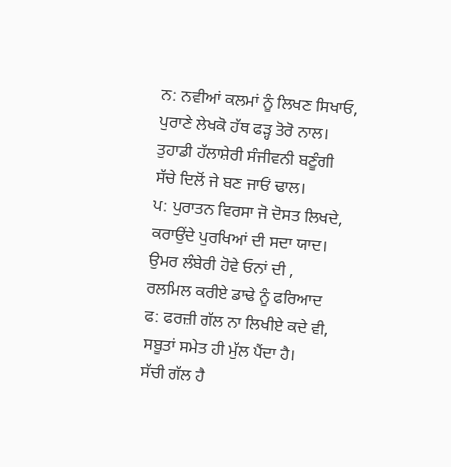ਨ: ਨਵੀਆਂ ਕਲਮਾਂ ਨੂੰ ਲਿਖਣ ਸਿਖਾਓ,
ਪੁਰਾਣੇ ਲੇਖਕੋ ਹੱਥ ਫੜ੍ਹ ਤੋਰੋ ਨਾਲ।
ਤੁਹਾਡੀ ਹੱਲਾਸ਼ੇਰੀ ਸੰਜੀਵਨੀ ਬਣੂੰਗੀ
ਸੱਚੇ ਦਿਲੋਂ ਜੇ ਬਣ ਜਾਓਂ ਢਾਲ।
ਪ: ਪੁਰਾਤਨ ਵਿਰਸਾ ਜੋ ਦੋਸਤ ਲਿਖਦੇ,
ਕਰਾਉਂਦੇ ਪੁਰਖਿਆਂ ਦੀ ਸਦਾ ਯਾਦ।
ਉਮਰ ਲੰਬੇਰੀ ਹੋਵੇ ਓਨਾਂ ਦੀ ,
ਰਲਮਿਲ ਕਰੀਏ ਡਾਢੇ ਨੂੰ ਫਰਿਆਦ
ਫ: ਫਰਜ਼ੀ ਗੱਲ ਨਾ ਲਿਖੀਏ ਕਦੇ ਵੀ,
ਸਬੂਤਾਂ ਸਮੇਤ ਹੀ ਮੁੱਲ ਪੈਂਦਾ ਹੈ।
ਸੱਚੀ ਗੱਲ ਹੈ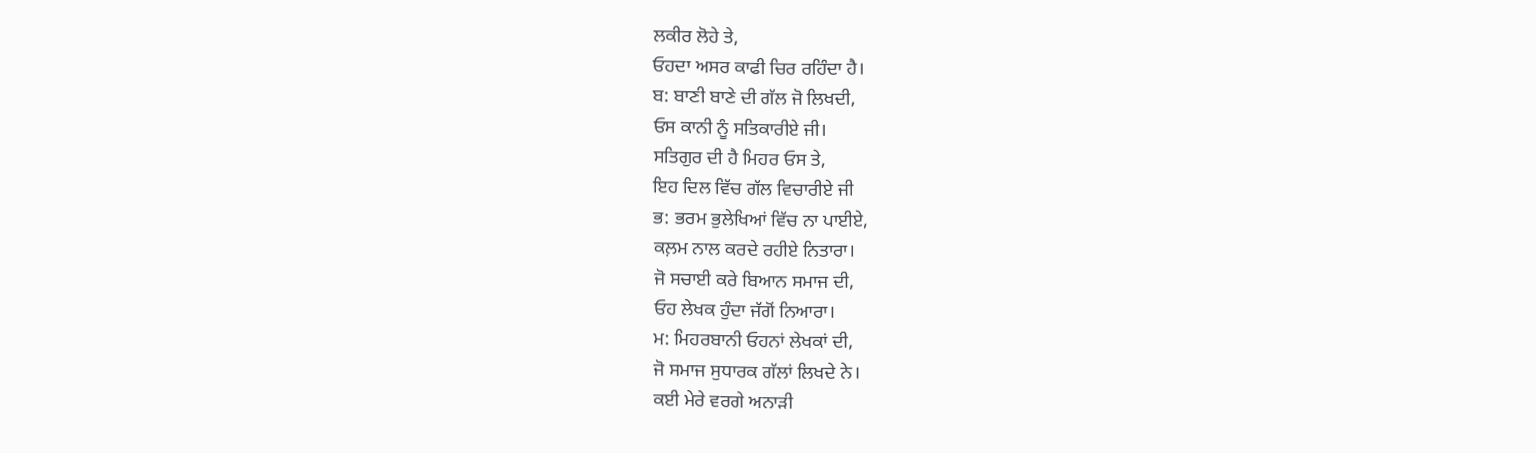ਲਕੀਰ ਲੋਹੇ ਤੇ,
ਓਹਦਾ ਅਸਰ ਕਾਫੀ ਚਿਰ ਰਹਿੰਦਾ ਹੈ।
ਬ: ਬਾਣੀ ਬਾਣੇ ਦੀ ਗੱਲ ਜੋ ਲਿਖਦੀ,
ਓਸ ਕਾਨੀ ਨੂੰ ਸਤਿਕਾਰੀਏ ਜੀ।
ਸਤਿਗੁਰ ਦੀ ਹੈ ਮਿਹਰ ਓਸ ਤੇ,
ਇਹ ਦਿਲ ਵਿੱਚ ਗੱਲ ਵਿਚਾਰੀਏ ਜੀ
ਭ: ਭਰਮ ਭੁਲੇਖਿਆਂ ਵਿੱਚ ਨਾ ਪਾਈਏ,
ਕਲ਼ਮ ਨਾਲ ਕਰਦੇ ਰਹੀਏ ਨਿਤਾਰਾ।
ਜੋ ਸਚਾਈ ਕਰੇ ਬਿਆਨ ਸਮਾਜ ਦੀ,
ਓਹ ਲੇਖਕ ਹੁੰਦਾ ਜੱਗੋਂ ਨਿਆਰਾ।
ਮ: ਮਿਹਰਬਾਨੀ ਓਹਨਾਂ ਲੇਖਕਾਂ ਦੀ,
ਜੋ ਸਮਾਜ ਸੁਧਾਰਕ ਗੱਲਾਂ ਲਿਖਦੇ ਨੇ।
ਕਈ ਮੇਰੇ ਵਰਗੇ ਅਨਾੜੀ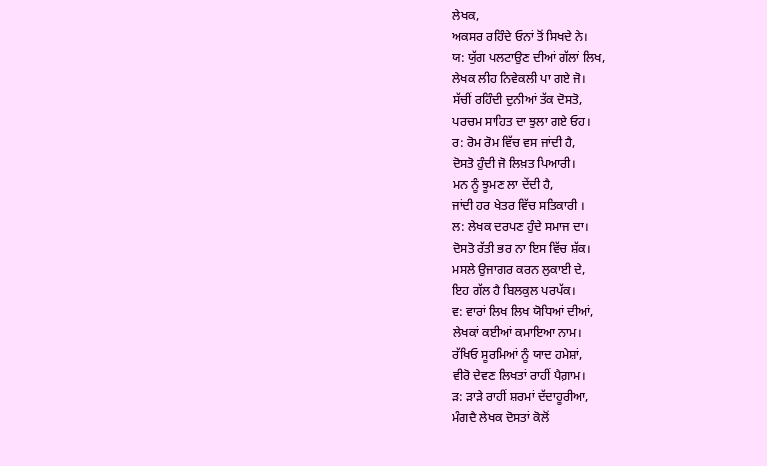ਲੇਖਕ,
ਅਕਸਰ ਰਹਿੰਦੇ ਓਨਾਂ ਤੋਂ ਸਿਖਦੇ ਨੇ।
ਯ: ਯੁੱਗ ਪਲਟਾਉਣ ਦੀਆਂ ਗੱਲਾਂ ਲਿਖ,
ਲੇਖਕ ਲੀਹ ਨਿਵੇਕਲੀ ਪਾ ਗਏ ਜੋ।
ਸੱਚੀਂ ਰਹਿੰਦੀ ਦੁਨੀਆਂ ਤੱਕ ਦੋਸਤੋ,
ਪਰਚਮ ਸਾਹਿਤ ਦਾ ਝੁਲਾ ਗਏ ਓਹ।
ਰ: ਰੋਮ ਰੋਮ ਵਿੱਚ ਵਸ ਜਾਂਦੀ ਹੈ,
ਦੋਸਤੋ ਹੁੰਦੀ ਜੋ ਲਿਖ਼ਤ ਪਿਆਰੀ।
ਮਨ ਨੂੰ ਝੂਮਣ ਲਾ ਦੇਂਦੀ ਹੈ,
ਜਾਂਦੀ ਹਰ ਖੇਤਰ ਵਿੱਚ ਸਤਿਕਾਰੀ ।
ਲ: ਲੇਖਕ ਦਰਪਣ ਹੁੰਦੇ ਸਮਾਜ ਦਾ।
ਦੋਸਤੋ ਰੱਤੀ ਭਰ ਨਾ ਇਸ ਵਿੱਚ ਸ਼ੱਕ।
ਮਸਲੇ ਉਜਾਗਰ ਕਰਨ ਲੁਕਾਈ ਦੇ,
ਇਹ ਗੱਲ ਹੈ ਬਿਲਕੁਲ ਪਰਪੱਕ।
ਵ: ਵਾਰਾਂ ਲਿਖ ਲਿਖ ਯੋਧਿਆਂ ਦੀਆਂ,
ਲੇਖਕਾਂ ਕਈਆਂ ਕਮਾਇਆ ਨਾਮ।
ਰੱਖਿਓ ਸੂਰਮਿਆਂ ਨੂੰ ਯਾਦ ਹਮੇਸ਼ਾਂ,
ਵੀਰੋ ਦੇਵਣ ਲਿਖਤਾਂ ਰਾਹੀਂ ਪੈਗ਼ਾਮ।
ੜ: ੜਾੜੇ ਰਾਹੀਂ ਸ਼ਰਮਾਂ ਦੱਦਾਹੂਰੀਆ,
ਮੰਗਦੈ ਲੇਖਕ ਦੋਸਤਾਂ ਕੋਲੋਂ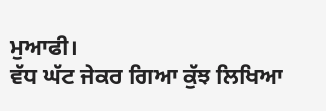ਮੁਆਫੀ।
ਵੱਧ ਘੱਟ ਜੇਕਰ ਗਿਆ ਕੁੱਝ ਲਿਖਿਆ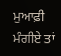ਮੁਆਫ਼ੀ ਮੰਗੀਏ ਤਾਂ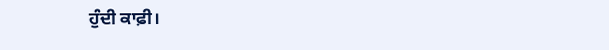ਹੁੰਦੀ ਕਾਫ਼ੀ।